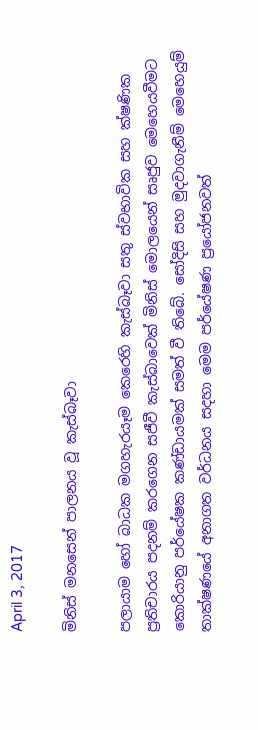April 3, 2017

මිනිස් මනසෙන් පාලනය වූ කැස්බෑවා

පලායාම හෝ බාධක මගහැරයෑම කෙරෙහි කැස්බෑවා සතු ස්වභාවික සහ ක්ෂණික ප්‍රතිචාරය පදනම් කරගෙන සජීවී කැස්බාවෙක් මිනිස් මොලයෙන් සෘජුව මෙහෙයවීමට කොරියානු පර්යේෂක කණ්ඩායමක් සමත් වී තිබේ. සෝදිසි සහ මුදවාගැනීම් මෙහෙයුම් තාක්ෂණයේ අනාගත වර්ධනය සදහා මෙම පර්යේෂණ ප්‍රයෝජනවත්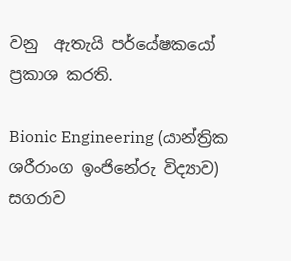වනු  ඇතැයි පර්යේෂකයෝ ප්‍රකාශ කරති.

Bionic Engineering (යාන්ත්‍රික ශරීරාංග ඉංජිනේරු විද්‍යාව) සගරාව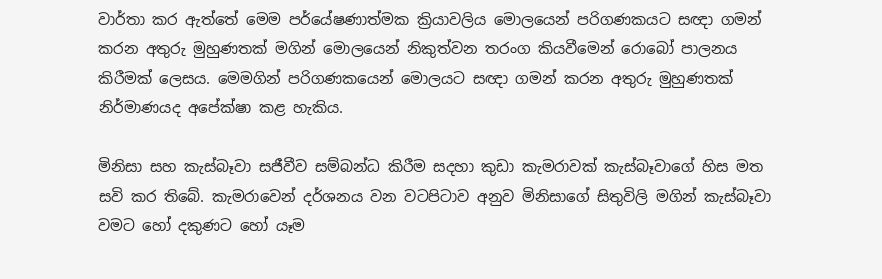වාර්තා කර ඇත්තේ මෙම පර්යේෂණාත්මක ක්‍රියාවලිය මොලයෙන් පරිගණකයට සඥා ගමන් කරන අතුරු මුහුණතක් මගින් මොලයෙන් නිකුත්වන තරංග කියවීමෙන් රොබෝ පාලනය කිරීමක් ලෙසය. මෙමගින් පරිගණකයෙන් මොලයට සඥා ගමන් කරන අතුරු මුහුණතක් නිර්මාණයද අපේක්ෂා කළ හැකිය.

මිනිසා සහ කැස්බෑවා සජීවීව සම්බන්ධ කිරීම සදහා කුඩා කැමරාවක් කැස්බෑවාගේ හිස මත සවි කර තිබේ. කැමරාවෙන් දර්ශනය වන වටපිටාව අනුව මිනිසාගේ සිතුවිලි මගින් කැස්බෑවා වමට හෝ දකුණට හෝ යෑම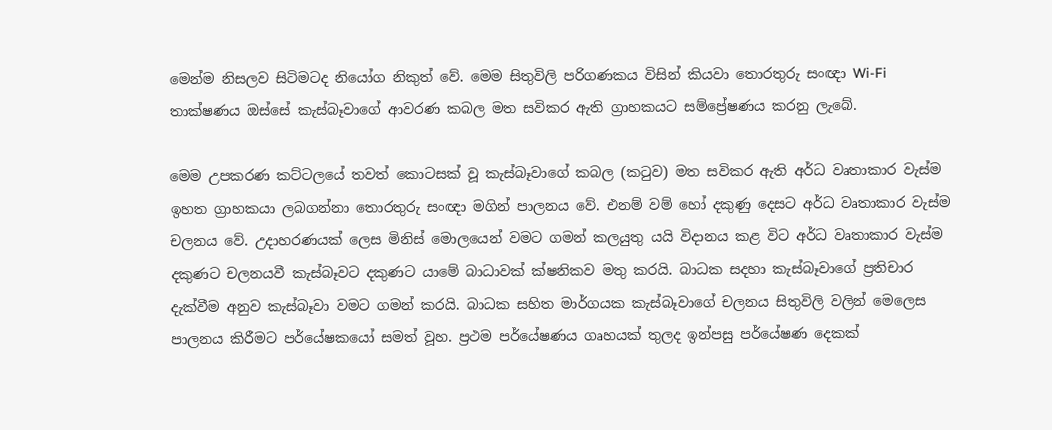මෙන්ම නිසලව සිටිමටද නියෝග නිකුත් වේ. මෙම සිතුවිලි පරිගණකය විසින් කියවා තොරතුරු සංඥා Wi-Fi තාක්ෂණය ඔස්සේ කැස්බෑවාගේ ආවරණ කබල මත සවිකර ඇති ග්‍රාහකයට සම්ප්‍රේෂණය කරනු ලැබේ.

මෙම උපකරණ කට්ටලයේ තවත් කොටසක් වූ කැස්බෑවාගේ කබල (කටුව) මත සවිකර ඇති අර්ධ වෘතාකාර වැස්ම ඉහත ග්‍රාහකයා ලබගන්නා තොරතුරු සංඥා මගින් පාලනය වේ. එනම් වම් හෝ දකුණු දෙසට අර්ධ වෘතාකාර වැස්ම චලනය වේ. උදාහරණයක් ලෙස මිනිස් මොලයෙන් වමට ගමන් කලයුතු යයි විදානය කළ විට අර්ධ වෘතාකාර වැස්ම දකුණට චලනයවී කැස්බෑවට දකුණට යාමේ බාධාවක් ක්ෂනිකව මතු කරයි. බාධක සදහා කැස්බෑවාගේ ප්‍රතිචාර දැක්වීම අනුව කැස්බෑවා වමට ගමන් කරයි. බාධක සහිත මාර්ගයක කැස්බෑවාගේ චලනය සිතුවිලි වලින් මෙලෙස පාලනය කිරීමට පර්යේෂකයෝ සමත් වූහ. ප්‍රථම පර්යේෂණය ගෘහයක් තුලද ඉන්පසු පර්යේෂණ දෙකක්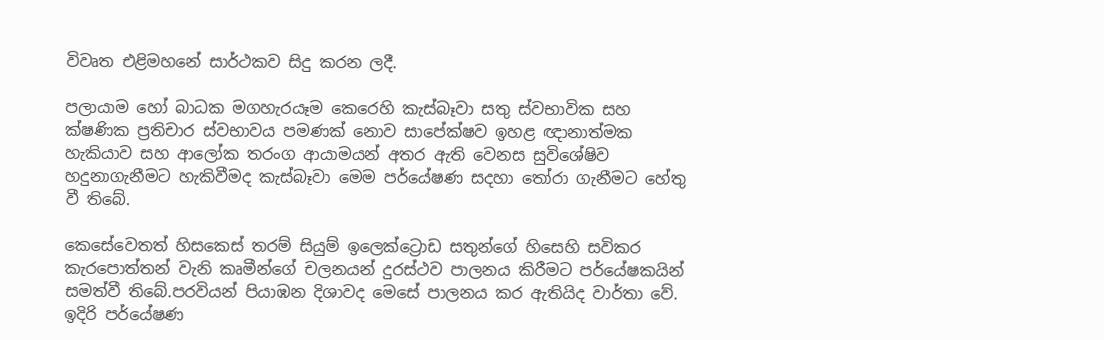විවෘත එළිමහනේ සාර්ථකව සිදු කරන ලදී.

පලායාම හෝ බාධක මගහැරයෑම කෙරෙහි කැස්බෑවා සතු ස්වභාවික සහ ක්ෂණික ප්‍රතිචාර ස්වභාවය පමණක් නොව සාපේක්ෂව ඉහළ ඥානාත්මක හැකියාව සහ ආලෝක තරංග ආයාමයන් අතර ඇති වෙනස සුවිශේෂිව හදුනාගැනීමට හැකිවීමද කැස්බෑවා මෙම පර්යේෂණ සදහා තෝරා ගැනීමට හේතු වී තිබේ.

කෙසේවෙතත් හිසකෙස් තරම් සියුම් ඉලෙක්ට්‍රොඩ සතුන්ගේ හිසෙහි සවිකර කැරපොත්තන් වැනි කෘමීන්ගේ චලනයන් දුරස්ථව පාලනය කිරීමට පර්යේෂකයින් සමත්වී තිබේ.පරවියන් පියාඹන දිශාවද මෙසේ පාලනය කර ඇතියිද වාර්තා වේ. ඉදිරි පර්යේෂණ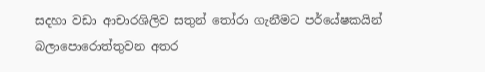සදහා වඩා ආචාරශිලිව සතුන් තෝරා ගැනීමට පර්යේෂකයින් බලාපොරොත්තුවන අතර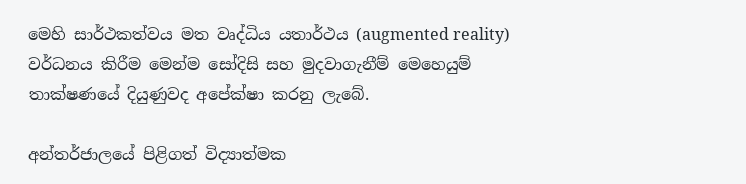මෙහි සාර්ථකත්වය මත වෘද්ධිය යතාර්ථය (augmented reality) වර්ධනය කිරීම මෙන්ම සෝදිසි සහ මුදවාගැනීම් මෙහෙයුම් තාක්ෂණයේ දියුණුවද අපේක්ෂා කරනු ලැබේ.

අන්තර්ජාලයේ පිළිගත් විද්‍යාත්මක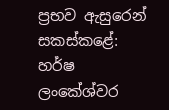ප්‍රභව ඇසුරෙන් සකස්කළේ:
හර්ෂ ලංකේශ්වර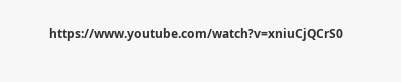https://www.youtube.com/watch?v=xniuCjQCrS0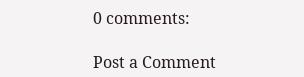0 comments:

Post a Comment